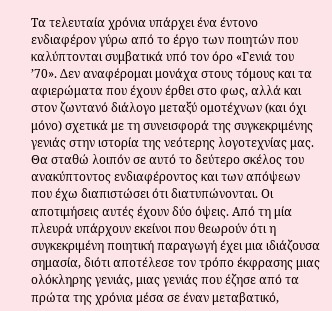Τα τελευταία χρόνια υπάρχει ένα έντονο ενδιαφέρον γύρω από το έργο των ποιητών που καλύπτονται συμβατικά υπό τον όρο «Γενιά του ’70». Δεν αναφέρομαι μονάχα στους τόμους και τα αφιερώματα που έχουν έρθει στο φως, αλλά και στον ζωντανό διάλογο μεταξύ ομοτέχνων (και όχι μόνο) σχετικά με τη συνεισφορά της συγκεκριμένης γενιάς στην ιστορία της νεότερης λογοτεχνίας μας. Θα σταθώ λοιπόν σε αυτό το δεύτερο σκέλος του ανακύπτοντος ενδιαφέροντος και των απόψεων που έχω διαπιστώσει ότι διατυπώνονται. Οι αποτιμήσεις αυτές έχουν δύο όψεις. Από τη μία πλευρά υπάρχουν εκείνοι που θεωρούν ότι η συγκεκριμένη ποιητική παραγωγή έχει μια ιδιάζουσα σημασία, διότι αποτέλεσε τον τρόπο έκφρασης μιας ολόκληρης γενιάς, μιας γενιάς που έζησε από τα πρώτα της χρόνια μέσα σε έναν μεταβατικό,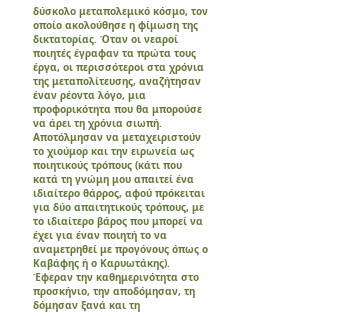δύσκολο μεταπολεμικό κόσμο, τον οποίο ακολούθησε η φίμωση της δικτατορίας. Όταν οι νεαροί ποιητές έγραφαν τα πρώτα τους έργα, οι περισσότεροι στα χρόνια της μεταπολίτευσης, αναζήτησαν έναν ρέοντα λόγο, μια προφορικότητα που θα μπορούσε να άρει τη χρόνια σιωπή. Αποτόλμησαν να μεταχειριστούν το χιούμορ και την ειρωνεία ως ποιητικούς τρόπους (κάτι που κατά τη γνώμη μου απαιτεί ένα ιδιαίτερο θάρρος, αφού πρόκειται για δύο απαιτητικούς τρόπους, με το ιδιαίτερο βάρος που μπορεί να έχει για έναν ποιητή το να αναμετρηθεί με προγόνους όπως ο Καβάφης ή ο Καρυωτάκης). Έφεραν την καθημερινότητα στο προσκήνιο, την αποδόμησαν, τη δόμησαν ξανά και τη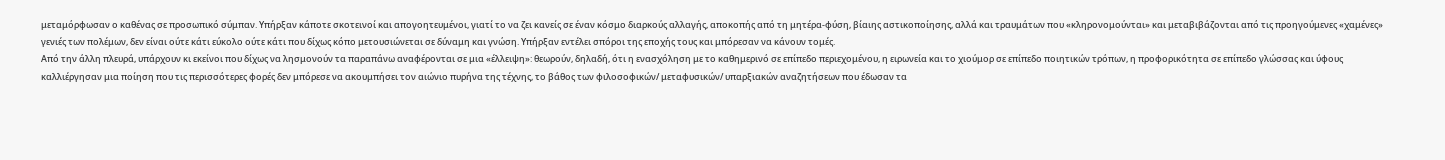μεταμόρφωσαν ο καθένας σε προσωπικό σύμπαν. Υπήρξαν κάποτε σκοτεινοί και απογοητευμένοι, γιατί το να ζει κανείς σε έναν κόσμο διαρκούς αλλαγής, αποκοπής από τη μητέρα-φύση, βίαιης αστικοποίησης, αλλά και τραυμάτων που «κληρονομούνται» και μεταβιβάζονται από τις προηγούμενες «χαμένες» γενιές των πολέμων, δεν είναι ούτε κάτι εύκολο ούτε κάτι που δίχως κόπο μετουσιώνεται σε δύναμη και γνώση. Υπήρξαν εντέλει σπόροι της εποχής τους και μπόρεσαν να κάνουν τομές.
Από την άλλη πλευρά, υπάρχουν κι εκείνοι που δίχως να λησμονούν τα παραπάνω αναφέρονται σε μια «έλλειψη»: θεωρούν, δηλαδή, ότι η ενασχόληση με το καθημερινό σε επίπεδο περιεχομένου, η ειρωνεία και το χιούμορ σε επίπεδο ποιητικών τρόπων, η προφορικότητα σε επίπεδο γλώσσας και ύφους καλλιέργησαν μια ποίηση που τις περισσότερες φορές δεν μπόρεσε να ακουμπήσει τον αιώνιο πυρήνα της τέχνης, το βάθος των φιλοσοφικών/ μεταφυσικών/ υπαρξιακών αναζητήσεων που έδωσαν τα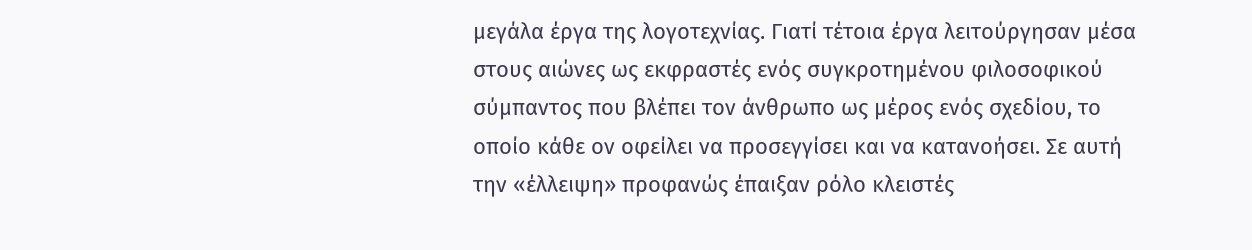μεγάλα έργα της λογοτεχνίας. Γιατί τέτοια έργα λειτούργησαν μέσα στους αιώνες ως εκφραστές ενός συγκροτημένου φιλοσοφικού σύμπαντος που βλέπει τον άνθρωπο ως μέρος ενός σχεδίου, το οποίο κάθε ον οφείλει να προσεγγίσει και να κατανοήσει. Σε αυτή την «έλλειψη» προφανώς έπαιξαν ρόλο κλειστές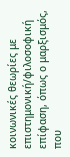κοινωνικές θεωρίες με επιστημονική/φιλοσοφική επίφαση, όπως ο μαρξισμός, που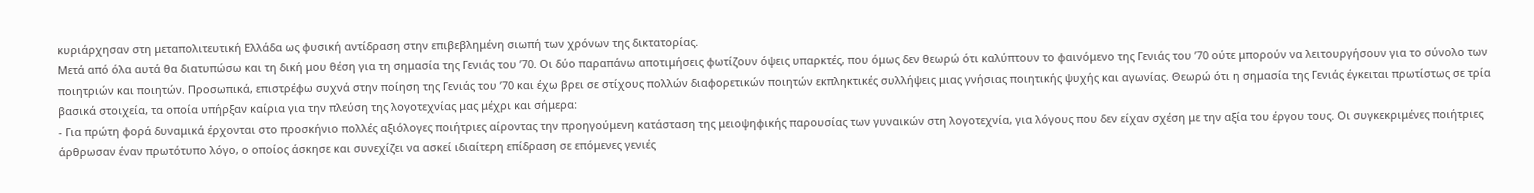κυριάρχησαν στη μεταπολιτευτική Ελλάδα ως φυσική αντίδραση στην επιβεβλημένη σιωπή των χρόνων της δικτατορίας.
Μετά από όλα αυτά θα διατυπώσω και τη δική μου θέση για τη σημασία της Γενιάς του ’70. Οι δύο παραπάνω αποτιμήσεις φωτίζουν όψεις υπαρκτές, που όμως δεν θεωρώ ότι καλύπτουν το φαινόμενο της Γενιάς του ’70 ούτε μπορούν να λειτουργήσουν για το σύνολο των ποιητριών και ποιητών. Προσωπικά, επιστρέφω συχνά στην ποίηση της Γενιάς του ’70 και έχω βρει σε στίχους πολλών διαφορετικών ποιητών εκπληκτικές συλλήψεις μιας γνήσιας ποιητικής ψυχής και αγωνίας. Θεωρώ ότι η σημασία της Γενιάς έγκειται πρωτίστως σε τρία βασικά στοιχεία, τα οποία υπήρξαν καίρια για την πλεύση της λογοτεχνίας μας μέχρι και σήμερα:
- Για πρώτη φορά δυναμικά έρχονται στο προσκήνιο πολλές αξιόλογες ποιήτριες αίροντας την προηγούμενη κατάσταση της μειοψηφικής παρουσίας των γυναικών στη λογοτεχνία, για λόγους που δεν είχαν σχέση με την αξία του έργου τους. Οι συγκεκριμένες ποιήτριες άρθρωσαν έναν πρωτότυπο λόγο, ο οποίος άσκησε και συνεχίζει να ασκεί ιδιαίτερη επίδραση σε επόμενες γενιές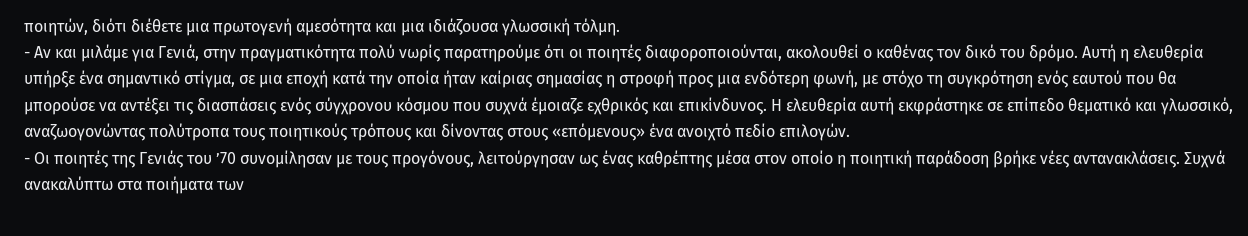ποιητών, διότι διέθετε μια πρωτογενή αμεσότητα και μια ιδιάζουσα γλωσσική τόλμη.
- Αν και μιλάμε για Γενιά, στην πραγματικότητα πολύ νωρίς παρατηρούμε ότι οι ποιητές διαφοροποιούνται, ακολουθεί ο καθένας τον δικό του δρόμο. Αυτή η ελευθερία υπήρξε ένα σημαντικό στίγμα, σε μια εποχή κατά την οποία ήταν καίριας σημασίας η στροφή προς μια ενδότερη φωνή, με στόχο τη συγκρότηση ενός εαυτού που θα μπορούσε να αντέξει τις διασπάσεις ενός σύγχρονου κόσμου που συχνά έμοιαζε εχθρικός και επικίνδυνος. Η ελευθερία αυτή εκφράστηκε σε επίπεδο θεματικό και γλωσσικό, αναζωογονώντας πολύτροπα τους ποιητικούς τρόπους και δίνοντας στους «επόμενους» ένα ανοιχτό πεδίο επιλογών.
- Οι ποιητές της Γενιάς του ’70 συνομίλησαν με τους προγόνους, λειτούργησαν ως ένας καθρέπτης μέσα στον οποίο η ποιητική παράδοση βρήκε νέες αντανακλάσεις. Συχνά ανακαλύπτω στα ποιήματα των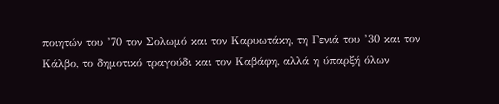ποιητών του ’70 τον Σολωμό και τον Καρυωτάκη, τη Γενιά του ’30 και τον Κάλβο, το δημοτικό τραγούδι και τον Καβάφη, αλλά η ύπαρξή όλων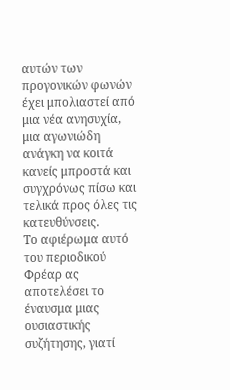αυτών των προγονικών φωνών έχει μπολιαστεί από μια νέα ανησυχία, μια αγωνιώδη ανάγκη να κοιτά κανείς μπροστά και συγχρόνως πίσω και τελικά προς όλες τις κατευθύνσεις.
Το αφιέρωμα αυτό του περιοδικού Φρέαρ ας αποτελέσει το έναυσμα μιας ουσιαστικής συζήτησης, γιατί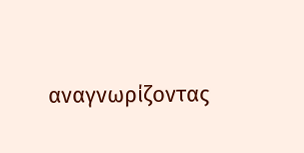αναγνωρίζοντας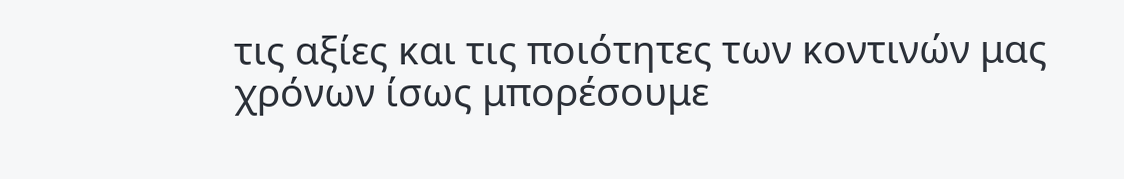τις αξίες και τις ποιότητες των κοντινών μας χρόνων ίσως μπορέσουμε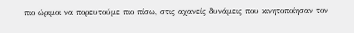πιο ώριμοι να πορευτούμε πιο πίσω, στις αχανείς δυνάμεις που κινητοποίησαν τον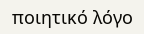ποιητικό λόγο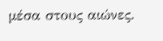μέσα στους αιώνες.